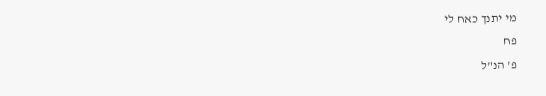מי יתנך כאח לי
פח
פ' הנ"ל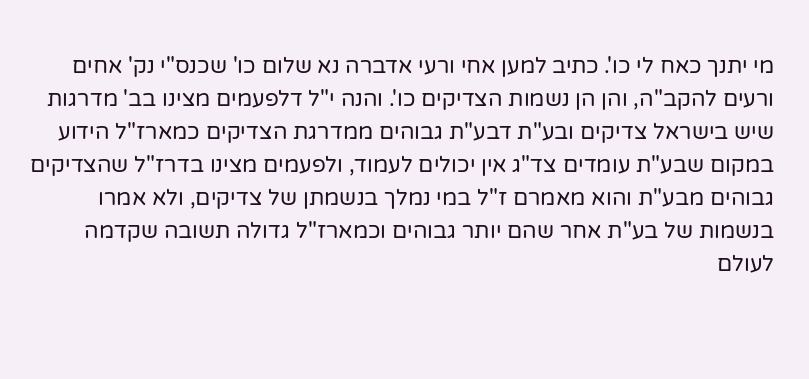מי יתנך כאח לי כו'. כתיב למען אחי ורעי אדברה נא שלום כו' שכנס"י נק' אחים ורעים להקב"ה, והן הן נשמות הצדיקים כו'. והנה י"ל דלפעמים מצינו בב' מדרגות שיש בישראל צדיקים ובע"ת דבע"ת גבוהים ממדרגת הצדיקים כמארז"ל הידוע במקום שבע"ת עומדים צד"ג אין יכולים לעמוד, ולפעמים מצינו בדרז"ל שהצדיקים גבוהים מבע"ת והוא מאמרם ז"ל במי נמלך בנשמתן של צדיקים, ולא אמרו בנשמות של בע"ת אחר שהם יותר גבוהים וכמארז"ל גדולה תשובה שקדמה לעולם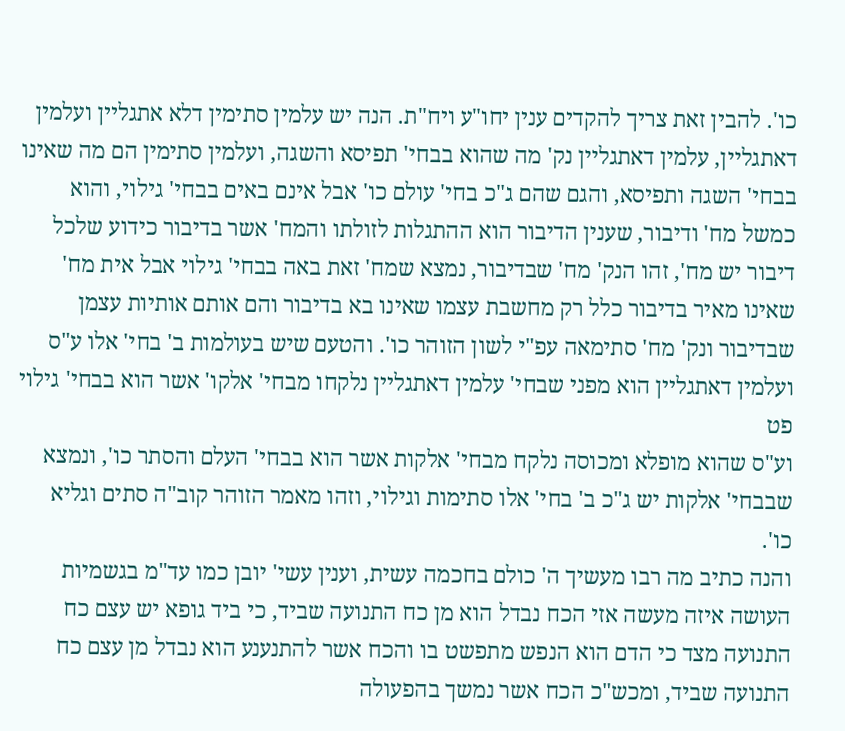כו'. להבין זאת צריך להקדים ענין יחו"ע ויח"ת. הנה יש עלמין סתימין דלא אתגליין ועלמין דאתגליין, עלמין דאתגליין נק' מה שהוא בבחי' תפיסא והשגה, ועלמין סתימין הם מה שאינו בבחי' השגה ותפיסא, והגם שהם ג"כ בחי' עולם כו' אבל אינם באים בבחי' גילוי, והוא כמשל מח' ודיבור, שענין הדיבור הוא ההתגלות לזולתו והמח' אשר בדיבור כידוע שלכל דיבור יש מח', זהו הנק' מח' שבדיבור, נמצא שמח' זאת באה בבחי' גילוי אבל אית מח' שאינו מאיר בדיבור כלל רק מחשבת עצמו שאינו בא בדיבור והם אותם אותיות עצמן שבדיבור ונק' מח' סתימאה עפ"י לשון הזוהר כו'. והטעם שיש בעולמות ב' בחי' אלו ע"ס ועלמין דאתגליין הוא מפני שבחי' עלמין דאתגליין נלקחו מבחי' אלקו' אשר הוא בבחי' גילוי
פט
וע"ס שהוא מופלא ומכוסה נלקח מבחי' אלקות אשר הוא בבחי' העלם והסתר כו', ונמצא שבבחי' אלקות יש ג"כ ב' בחי' אלו סתימות וגילוי, וזהו מאמר הזוהר קוב"ה סתים וגליא כו'.
והנה כתיב מה רבו מעשיך ה' כולם בחכמה עשית, וענין עשי' יובן כמו עד"מ בגשמיות העושה איזה מעשה אזי הכח נבדל הוא מן כח התנועה שביד, כי ביד גופא יש עצם כח התנועה מצד כי הדם הוא הנפש מתפשט בו והכח אשר להתנענע הוא נבדל מן עצם כח התנועה שביד, ומכש"כ הכח אשר נמשך בהפעולה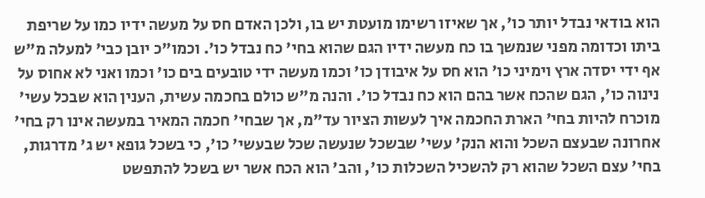הוא בודאי נבדל יותר כו', אך שאיזו רשימו מועטת יש בו, ולכן האדם חס על מעשה ידיו כמו על שריפת ביתו וכדומה מפני שנמשך בו כח מעשה ידיו הגם שהוא בחי' כח נבדל כו'. וכמו"כ יובן כבי' למעלה מ"ש אף ידי יסדה ארץ וימיני כו' הוא חס על איבודן כו' וכמו מעשה ידי טובעים בים כו' וכמו ואני לא אחוס על נינוה כו', הגם שהכח אשר בהם הוא כח נבדל כו'. והנה מ"ש כולם בחכמה עשית, הענין הוא שבכל עשי' מוכרח להיות בחי' הארת החכמה איך לעשות הציור עד"מ, אך שבחי' חכמה המאיר במעשה אינו רק בחי' אחרונה שבעצם השכל והוא הנק' עשי' שבשכל שנעשה שכל שבעשי' כו', כי בשכל גופא יש ג' מדרגות, בחי' עצם השכל שהוא רק להשכיל השכלות כו', והב' הוא הכח אשר יש בשכל להתפשט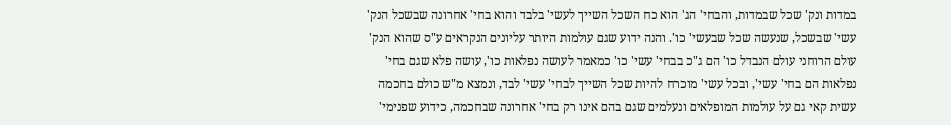במדות ונק' שכל שבמדות, והבחי' הג' הוא כח השכל השייך לעשי' בלבד והוא בחי' אחרונה שבשכל הנק' עשי' שבשכל, שנעשה שכל שבעשי' כו'. והנה ידוע שגם עולמות היותר עליונים הנקראים ע"ס שהוא הנק' עולם הרוחני עולם הנבדל כו' הם ג"כ בבחי' עשי' כו' כמאמר לעושה נפלאות כו', עושה פלא שגם בחי' נפלאות הם בחי' עשי', ובכל עשי' מוכרח להיות שכל השייך לבחי' עשי' לבד, ונמצא מ"ש כולם בחכמה עשית קאי גם על עולמות המופלאים ונעלמים שגם בהם אינו רק בחי' אחרונה שבחכמה, כידוע שפנימי'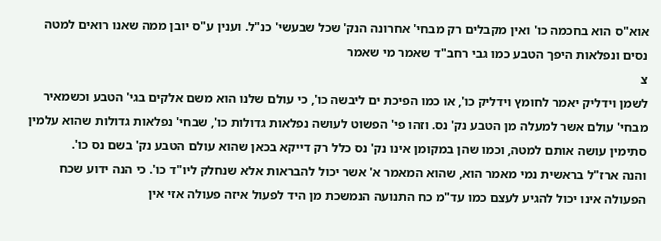אוא"ס הוא בחכמה כו' ואין מקבלים רק מבחי' אחרונה הנק' שכל שבעשי' כנ"ל. וענין ע"ס יובן ממה שאנו רואים למטה נסים ונפלאות היפך הטבע כמו גבי רחב"ד שאמר מי שאמר
צ
לשמן וידליק יאמר לחומץ וידליק כו', או כמו הפיכת ים ליבשה כו', כי עולם שלנו הוא משם אלקים בגי' הטבע וכשמאיר מבחי' עולם אשר למעלה מן הטבע נק' נס. וזהו פי' הפשוט לעושה נפלאות גדולות כו', שבחי' נפלאות גדולות שהוא עלמין סתימין עושה אותם למטה, וכמו שהן במקומן אינו נק' נס כלל רק דייקא בכאן שהוא עולם הטבע נק' בשם נס כו'.
והנה ארז"ל בראשית נמי מאמר הוא, שהוא המאמר א' אשר יכול להבראות אלא שנחלק ליו"ד כו'. כי הנה ידוע שכח הפעולה אינו יכול להגיע לעצם כמו עד"מ כח התנועה הנמשכת מן היד לפעול איזה פעולה אזי אין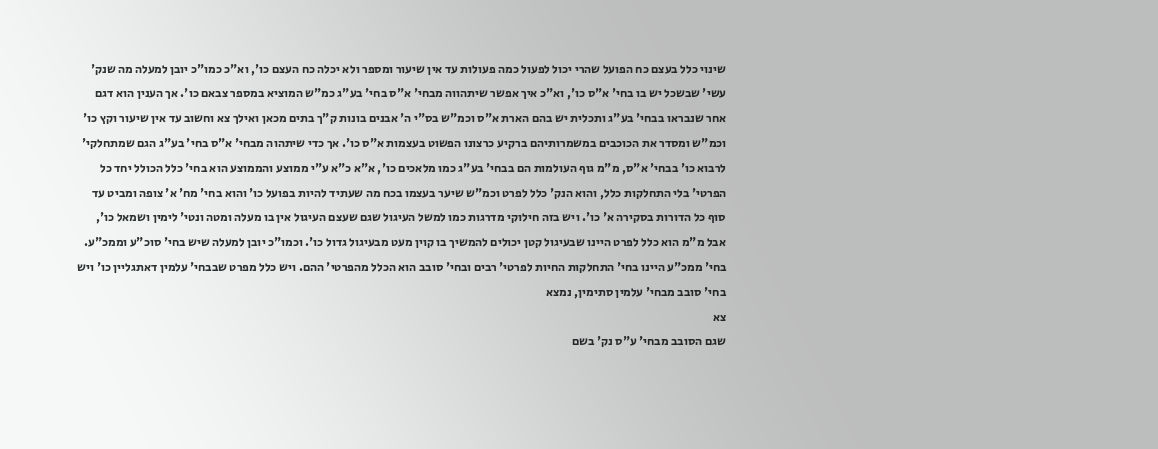שינוי כלל בעצם כח הפועל שהרי יכול לפעול כמה פעולות עד אין שיעור ומספר ולא יכלה כח העצם כו', וא"כ כמו"כ יובן למעלה מה שנק' עשי' שבשכל יש בו בחי' א"ס כו', וא"כ איך אפשר שיתהווה מבחי' א"ס בחי' בע"ג כמ"ש המוציא במספר צבאם כו'. אך הענין הוא דגם אחר שנבראו בבחי' בע"ג ותכלית יש בהם הארת א"ס וכמ"ש בס"י ה' אבנים בונות ק"ך בתים מכאן ואילך צא וחשוב עד אין שיעור וקץ כו' וכמ"ש ומסדר את הכוכבים במשמרותיהם ברקיע כרצונו הפשוט בעצמות א"ס כו'. אך כדי שיתהוה מבחי' א"ס בחי' בע"ג הגם שמתחלקי' לרבוא כו' בבחי' א"ס, מ"מ גוף העולמות הם בבחי' בע"ג כמו מלאכים כו', א"א כ"א ע"י ממוצע והממוצע הוא בחי' כלל הכולל יחד כל הפרטי' בלי התחלקות כלל, והוא הנק' כלל לפרט וכמ"ש שיער בעצמו בכח מה שעתיד להיות בפועל כו' והוא בחי' מח' א' צופה ומביט עד סוף כל הדורות בסקירה א' כו'. ויש בזה חילוקי מדרגות כמו למשל העיגול שגם שעצם העיגול אין בו מעלה ומטה ונטי' לימין ושמאל כו', אבל מ"מ הוא כלל לפרט היינו שבעיגול קטן יכולים להמשיך בו קוין מעט מבעיגול גדול כו'. וכמו"כ יובן למעלה שיש בחי' סוכ"ע וממכ"ע. בחי' ממכ"ע היינו בחי' התחלקות החיות לפרטי' רבים ובחי' סובב הוא הכלל מהפרטי' ההם. ויש כלל מפרט שבבחי' עלמין דאתגליין כו' ויש בחי' סובב מבחי' עלמין סתימין, נמצא
צא
שגם הסובב מבחי' ע"ס נק' בשם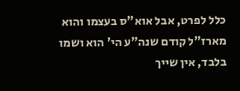כלל לפרט, אבל אוא"ס בעצמו והוא מארז"ל קודם שנה"ע הי' הוא ושמו בלבד, אין שייך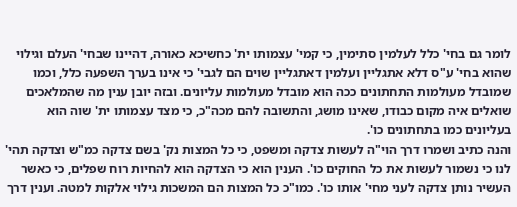לומר גם בחי' כלל לעלמין סתימין, כי קמי' עצמותו ית' כחשיכא כאורה, דהיינו שבחי' העלם וגילוי שהוא בחי' ע"ס דלא אתגליין ועלמין דאתגליין שוים הם לגבי' כי אינו בערך השפעה כלל, וכמו שמובדל מעולמות התחתונים ככה הוא מובדל מעולמות עליונים. ובזה יובן ענין מה שהמלאכים שואלים איה מקום כבודו, שאינו מושג, והתשובה להם מכה"כ, כי מצד עצמותו ית' שוה הוא בעליונים כמו בתחתונים כו'.
והנה כתיב ושמרו דרך הוי"ה לעשות צדקה ומשפט, כי כל המצות נק' בשם צדקה כמ"ש וצדקה תהי' לנו כי נשמור לעשות את כל החוקים כו'. הענין הוא כי הצדקה הוא להחיות רוח שפלים, כי כאשר העשיר נותן צדקה לעני מחי' אותו כו'. כמו"כ כל המצות הם המשכות גילוי אלקות למטה. וענין דרך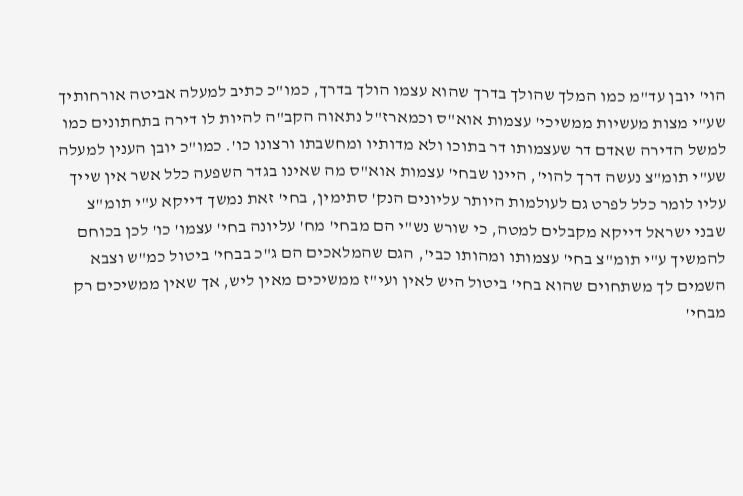הוי' יובן עד"מ כמו המלך שהולך בדרך שהוא עצמו הולך בדרך, כמו"כ כתיב למעלה אביטה אורחותיך שע"י מצות מעשיות ממשיכי' עצמות אוא"ס וכמארז"ל נתאוה הקב"ה להיות לו דירה בתחתונים כמו למשל הדירה שאדם דר שעצמותו דר בתוכו ולא מדותיו ומחשבתו ורצונו כו'. כמו"כ יובן הענין למעלה שע"י תומ"צ נעשה דרך להוי', היינו שבחי' עצמות אוא"ס מה שאינו בגדר השפעה כלל אשר אין שייך עליו לומר כלל לפרט גם לעולמות היותר עליונים הנק' סתימין, בחי' זאת נמשך דייקא ע"י תומ"צ שבני ישראל דייקא מקבלים למטה, כי שורש נש"י הם מבחי' מח' עליונה בחי' עצמו' כו' לכן בכוחם להמשיך ע"י תומ"צ בחי' עצמותו ומהותו כבי', הגם שהמלאכים הם ג"כ בבחי' ביטול כמ"ש וצבא השמים לך משתחוים שהוא בחי' ביטול היש לאין ועי"ז ממשיכים מאין ליש, אך שאין ממשיכים רק מבחי'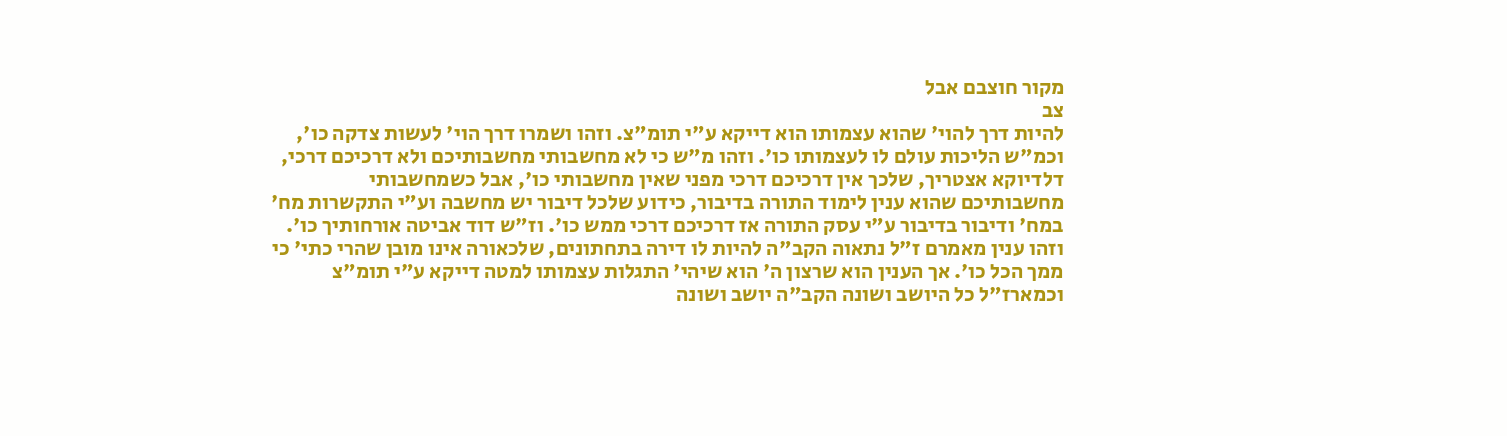מקור חוצבם אבל
צב
להיות דרך להוי' שהוא עצמותו הוא דייקא ע"י תומ"צ. וזהו ושמרו דרך הוי' לעשות צדקה כו', וכמ"ש הליכות עולם לו לעצמותו כו'. וזהו מ"ש כי לא מחשבותי מחשבותיכם ולא דרכיכם דרכי, דלדיוקא אצטריך, שלכך אין דרכיכם דרכי מפני שאין מחשבותי כו', אבל כשמחשבותי מחשבותיכם שהוא ענין לימוד התורה בדיבור, כידוע שלכל דיבור יש מחשבה וע"י התקשרות מח' במח' ודיבור בדיבור ע"י עסק התורה אז דרכיכם דרכי ממש כו'. וז"ש דוד אביטה אורחותיך כו'. וזהו ענין מאמרם ז"ל נתאוה הקב"ה להיות לו דירה בתחתונים, שלכאורה אינו מובן שהרי כתי' כי ממך הכל כו'. אך הענין הוא שרצון ה' הוא שיהי' התגלות עצמותו למטה דייקא ע"י תומ"צ וכמארז"ל כל היושב ושונה הקב"ה יושב ושונה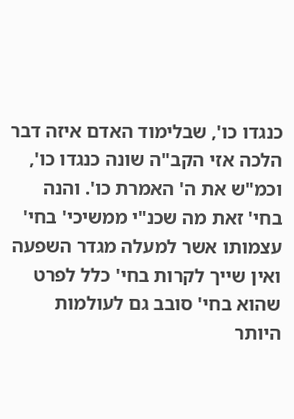כנגדו כו', שבלימוד האדם איזה דבר הלכה אזי הקב"ה שונה כנגדו כו', וכמ"ש את ה' האמרת כו'. והנה בחי' זאת מה שכנ"י ממשיכי' בחי' עצמותו אשר למעלה מגדר השפעה ואין שייך לקרות בחי' כלל לפרט שהוא בחי' סובב גם לעולמות היותר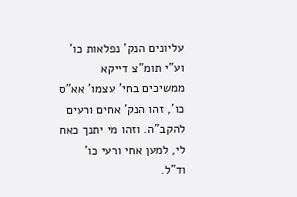עליונים הנק' נפלאות כו' וע"י תומ"צ דייקא ממשיכים בחי' עצמו' אא"ס כו', זהו הנק' אחים ורעים להקב"ה. וזהו מי יתנך כאח לי, למען אחי ורעי כו' וד"ל.